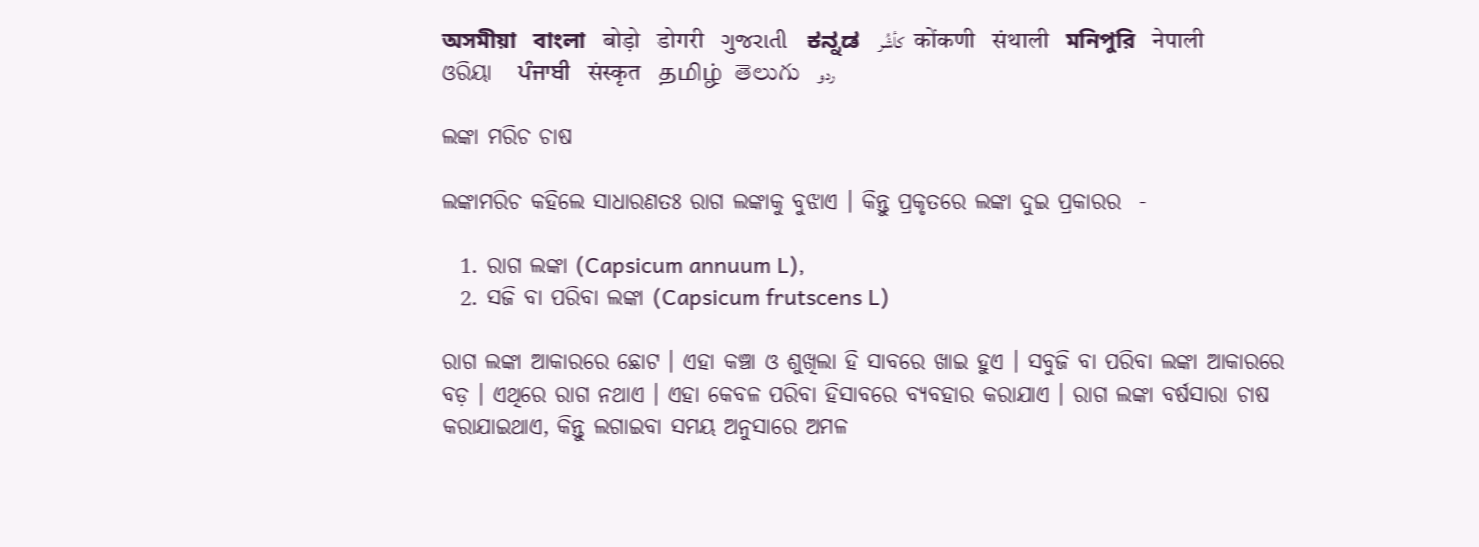অসমীয়া   বাংলা   बोड़ो   डोगरी   ગુજરાતી   ಕನ್ನಡ   كأشُر   कोंकणी   संथाली   মনিপুরি   नेपाली   ଓରିୟା   ਪੰਜਾਬੀ   संस्कृत   தமிழ்  తెలుగు   ردو

ଲଙ୍କା ମରିଚ ଚାଷ

ଲଙ୍କାମରିଚ କହିଲେ ସାଧାରଣତଃ ରାଗ ଲଙ୍କାକୁ ବୁଝାଏ । କିନ୍ତୁ ପ୍ରକୃତରେ ଲଙ୍କା ଦୁଇ ପ୍ରକାରର  -

  1. ରାଗ ଲଙ୍କା (Capsicum annuum L),
  2. ସଜି ବା ପରିବା ଲଙ୍କା (Capsicum frutscens L)

ରାଗ ଲଙ୍କା ଆକାରରେ ଛୋଟ । ଏହା କଞ୍ଚା ଓ ଶୁଖିଲା ହି ସାବରେ ଖାଇ ହୁଏ । ସବୁଜି ବା ପରିବା ଲଙ୍କା ଆକାରରେ ବଡ଼ । ଏଥିରେ ରାଗ ନଥାଏ । ଏହା କେବଳ ପରିବା ହିସାବରେ ବ୍ୟବହାର କରାଯାଏ । ରାଗ ଲଙ୍କା ବର୍ଷସାରା ଚାଷ କରାଯାଇଥାଏ, କିନ୍ତୁ ଲଗାଇବା ସମୟ ଅନୁସାରେ ଅମଳ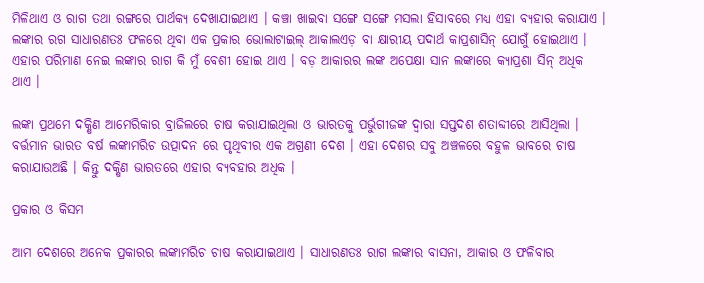ମିଳିଥାଏ ଓ ରାଗ ତଥା ରଙ୍ଗରେ ପାର୍ଥକ୍ୟ ଦେଖାଯାଇଥାଏ । କଞ୍ଚା ଖାଇବା ସଙ୍ଗେ ସଙ୍ଗେ ମସଲା ହିସାବରେ ମଧ୍ୟ ଏହା ବ୍ୟହାର କରାଯାଏ । ଲଙ୍କାର ରଗ ସାଧାରଣତଃ ଫଳରେ ଥିବା ଏକ ପ୍ରକାର ଭୋଲାଟାଇଲ୍ ଆକାଲଏଡ଼ ବା କ୍ଷାରୀୟ ପଦାର୍ଥ କାପ୍ରଶାସିନ୍ ଯୋଗୁଁ ହୋଇଥାଏ । ଏହାର ପରିମାଣ ନେଇ ଲଙ୍କାର ରାଗ କି ମୁଁ ବେଶୀ ହୋଇ ଥାଏ । ବଡ଼ ଆକାରର ଲଙ୍କ ଅପେକ୍ଷା ସାନ ଲଙ୍କାରେ କ୍ୟାପ୍ରଶା ସିନ୍ ଅଧିକ ଥାଏ ।

ଲଙ୍କା ପ୍ରଥମେ ଦକ୍ଷିଣ ଆମେରିକାର ବ୍ରାଜିଲରେ ଚାଷ କରାଯାଇଥିଲା ଓ ଭାରତକୁ ପର୍ଭୁଗୀଜଙ୍କ ଦ୍ଵାରା ସପ୍ତଦଶ ଶତାବ୍ଦୀରେ ଆସିଥିଲା । ବର୍ତ୍ତମାନ ଭାରତ ବର୍ଷ ଲଙ୍କାମରିଚ ଉତ୍ପାଦନ ରେ ପୃଥିବୀର ଏକ ଅଗ୍ରଣୀ ଦେଶ । ଏହା ଦେଶର ସବୁ ଅଞ୍ଚଳରେ ବହୁଳ ଭାବରେ ଚାଷ କରାଯାଉଅଛି । କିନ୍ତୁ ଦକ୍ଷିଣ ଭାରତରେ ଏହାର ବ୍ୟବହାର ଅଧିକ ।

ପ୍ରକାର ଓ କିସମ

ଆମ ଦେଶରେ ଅନେକ ପ୍ରକାରର ଲଙ୍କାମରିଚ ଚାଷ କରାଯାଇଥାଏ । ସାଧାରଣତଃ ରାଗ ଲଙ୍କାର ବାସନା, ଆକାର ଓ ଫଳିବାର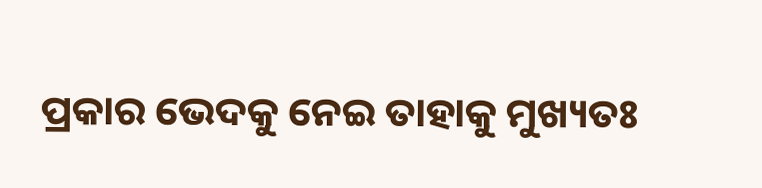ପ୍ରକାର ଭେଦକୁ ନେଇ ତାହାକୁ ମୁଖ୍ୟତଃ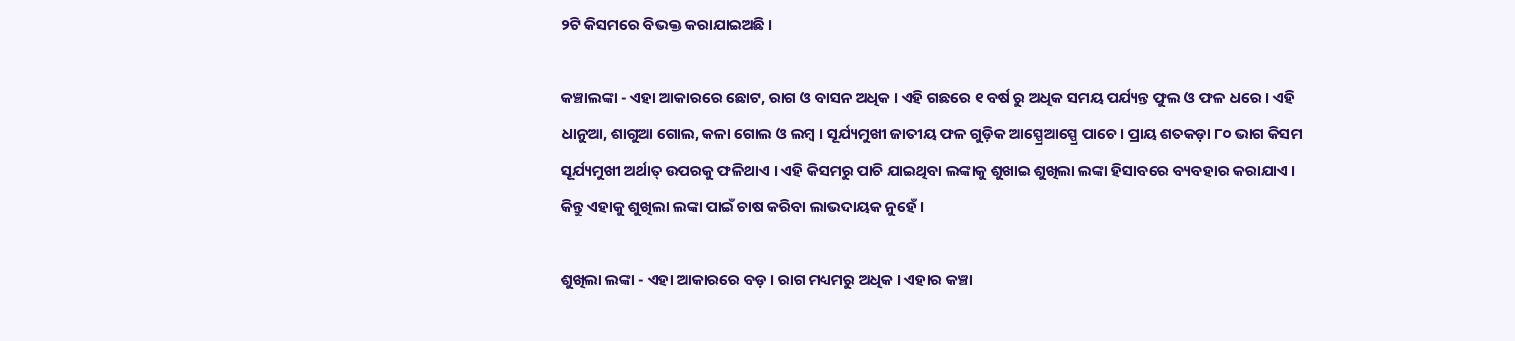୨ଟି କିସମରେ ବିଭକ୍ତ କରାଯାଇଅଛି ।

କଞ୍ଚାଲଙ୍କା - ଏହା ଆକାରରେ ଛୋଟ, ରାଗ ଓ ବାସନ ଅଧିକ । ଏହି ଗଛରେ ୧ ବର୍ଷ ରୁ ଅଧିକ ସମୟ ପର୍ଯ୍ୟନ୍ତ ଫୁଲ ଓ ଫଳ ଧରେ । ଏହି ଧାନୁଆ, ଶାଗୁଆ ଗୋଲ, କଳା ଗୋଲ ଓ ଲମ୍ବ । ସୂର୍ଯ୍ୟମୁଖୀ ଜାତୀୟ ଫଳ ଗୁଡ଼ିକ ଆସ୍ପ୍ରେଆସ୍ପ୍ରେ ପାଚେ । ପ୍ରାୟ ଶତକଡ଼ା ୮୦ ଭାଗ କିସମ ସୂର୍ଯ୍ୟମୁଖୀ ଅର୍ଥାତ୍ ଉପରକୁ ଫଳିଥାଏ । ଏହି କିସମରୁ ପାଚି ଯାଇଥିବା ଲଙ୍କାକୁ ଶୁଖାଇ ଶୁଖିଲା ଲଙ୍କା ହିସାବରେ ବ୍ୟବହାର କରାଯାଏ । କିନ୍ତୁ ଏହାକୁ ଶୁଖିଲା ଲଙ୍କା ପାଇଁ ଚାଷ କରିବା ଲାଭଦାୟକ ନୁହେଁ ।

ଶୁଖିଲା ଲଙ୍କା - ଏହା ଆକାରରେ ବଡ଼ । ରାଗ ମଧ୍ୟମରୁ ଅଧିକ । ଏହାର କଞ୍ଚା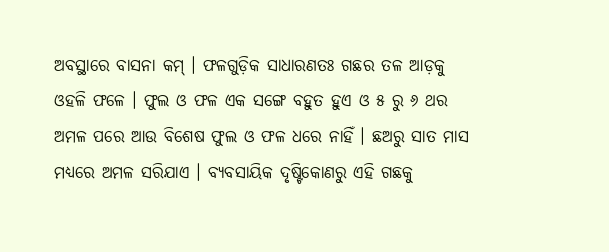ଅବସ୍ଥାରେ ବାସନା କମ୍ । ଫଳଗୁଡ଼ିକ ସାଧାରଣତଃ ଗଛର ତଳ ଆଡ଼କୁ ଓହଳି ଫଳେ । ଫୁଲ ଓ ଫଳ ଏକ ସଙ୍ଗେ ବହୁତ ହୁଏ ଓ ୫ ରୁ ୬ ଥର ଅମଳ ପରେ ଆଉ ବିଶେଷ ଫୁଲ ଓ ଫଳ ଧରେ ନାହିଁ । ଛଅରୁ ସାତ ମାସ ମଧ୍ୟରେ ଅମଳ ସରିଯାଏ । ବ୍ୟବସାୟିକ ଦୃଷ୍ଟିକୋଣରୁ ଏହି ଗଛକୁ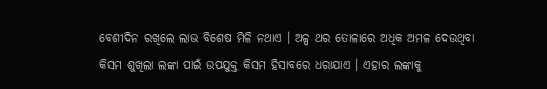ବେଶୀଦିନ ରଖିଲେ ଲାଭ ବିଶେଷ ମିଳି ନଥାଏ । ଅଳ୍ପ ଥର ତୋଳାରେ ଅଧିକ ଅମଳ ଦେଉଥିବା କିସମ ଶୁଖିଲା ଲଙ୍କା ପାଇଁ ଉପଯୁକ୍ତ କିସମ ହିସାବରେ ଧରାଯାଏ । ଏହାର ଲଙ୍କାକୁ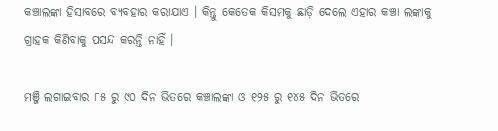କଞ୍ଚାଲଙ୍କା ହିସାବରେ ବ୍ୟବହାର କରାଯାଏ । କିନ୍ତୁ କେତେକ କିସମକୁ ଛାଡ଼ି ଦେଲେ ଏହାର କଞ୍ଚା ଲଙ୍କାକୁ ଗ୍ରାହକ କିଣିବାକୁ ପସନ୍ଦ କରନ୍ତି ନାହିଁ ।

ମଞ୍ଜି ଲଗାଇବାର ୮୫ ରୁ ୯୦ ଦିନ ଭିତରେ କଞ୍ଚାଲଙ୍କା ଓ ୧୨୫ ରୁ ୧୪୫ ଦିନ ଭିତରେ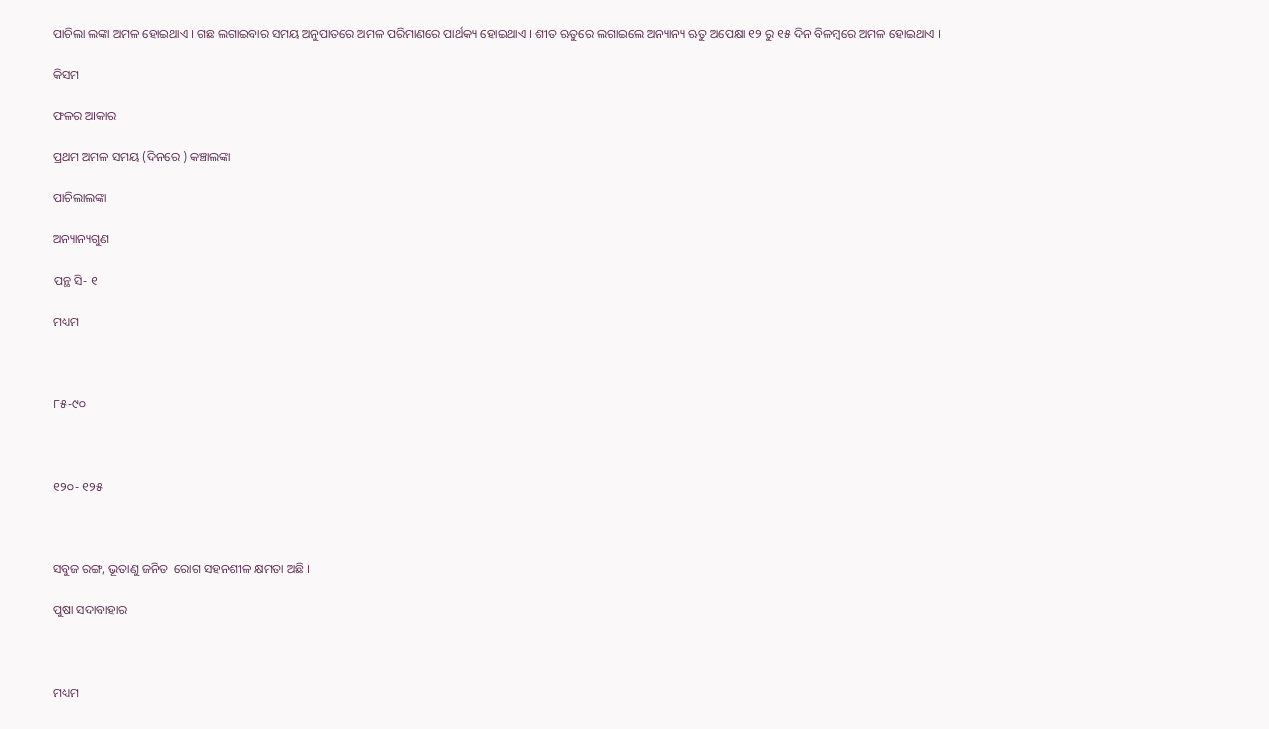ପାଚିଲା ଲଙ୍କା ଅମଳ ହୋଇଥାଏ । ଗଛ ଲଗାଇବାର ସମୟ ଅନୁପାତରେ ଅମଳ ପରିମାଣରେ ପାର୍ଥକ୍ୟ ହୋଇଥାଏ । ଶୀତ ଋତୁରେ ଲଗାଇଲେ ଅନ୍ୟାନ୍ୟ ଋତୁ ଅପେକ୍ଷା ୧୨ ରୁ ୧୫ ଦିନ ବିଳମ୍ବରେ ଅମଳ ହୋଇଥାଏ ।

କିସମ

ଫଳର ଆକାର

ପ୍ରଥମ ଅମଳ ସମୟ (ଦିନରେ ) କଞ୍ଚାଲଙ୍କା

ପାଚିଲାଲଙ୍କା

ଅନ୍ୟାନ୍ୟଗୁଣ

ପନ୍ଥ ସି- ୧

ମଧ୍ୟମ



୮୫-୯୦



୧୨୦- ୧୨୫



ସବୁଜ ରଙ୍ଗ, ଭୂତାଣୁ ଜନିତ  ରୋଗ ସହନଶୀଳ କ୍ଷମତା ଅଛି ।

ପୁଷା ସଦାବାହାର



ମଧ୍ୟମ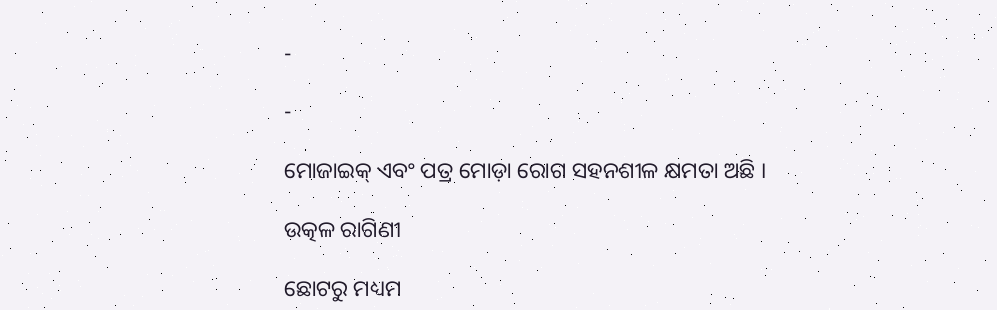-

-

ମୋଜାଇକ୍ ଏବଂ ପତ୍ର ମୋଡ଼ା ରୋଗ ସହନଶୀଳ କ୍ଷମତା ଅଛି ।

ଉତ୍କଳ ରାଗିଣୀ

ଛୋଟରୁ ମଧ୍ୟମ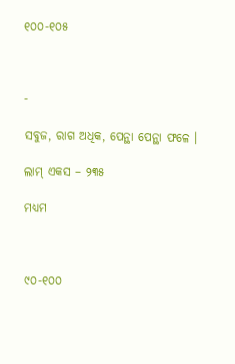୧୦୦-୧୦୫



-

ସବୁଜ, ରାଗ ଅଧିକ, ପେନ୍ଥା ପେନ୍ଥା ଫଳେ ।

ଲାମ୍ ଏକସ – ୨୩୫

ମଧ୍ୟମ



୯୦-୧୦୦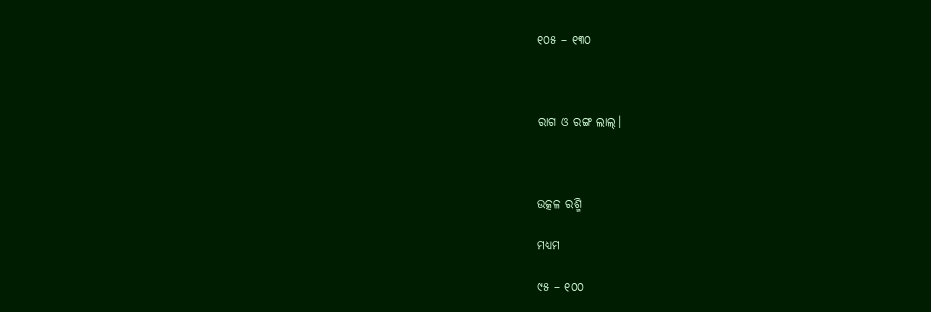୧୦୫ – ୧୩୦



ରାଗ ଓ ରଙ୍ଗ ଲାଲ୍।



ଉତ୍କଳ ରଶ୍ମି

ମଧ୍ୟମ

୯୫ – ୧୦୦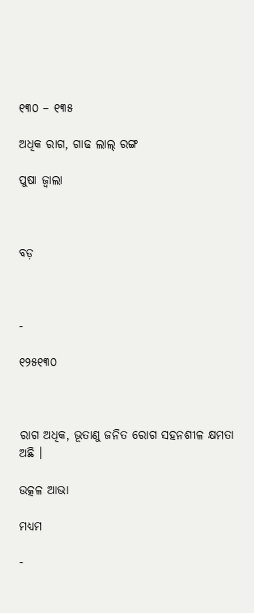୧୩୦ – ୧୩୫

ଅଧିକ ରାଗ, ଗାଢ ଲାଲ୍ ରଙ୍ଗ

ପୁଷା ଜ୍ଵାଲା



ବଡ଼



-

୧୨୫୧୩୦



ରାଗ ଅଧିକ, ଭୂତାଣୁ ଜନିତ ରୋଗ ସହନଶୀଳ କ୍ଷମତା ଅଛି ।

ଉତ୍କଳ ଆଭା

ମଧ୍ୟମ

-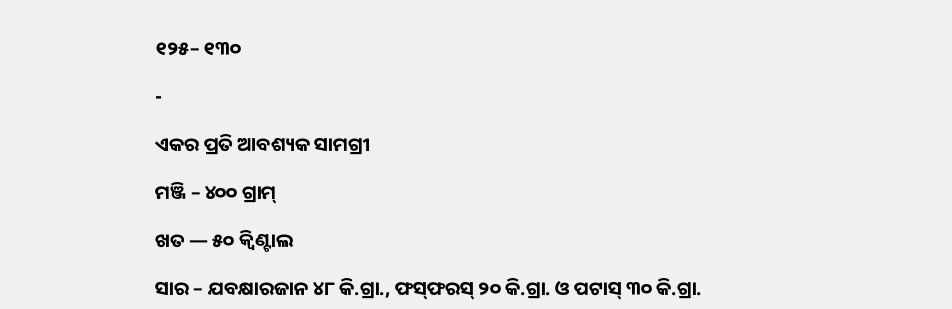୧୨୫– ୧୩୦

-

ଏକର ପ୍ରତି ଆବଶ୍ୟକ ସାମଗ୍ରୀ

ମଞ୍ଜି – ୪୦୦ ଗ୍ରାମ୍

ଖତ — ୫୦ କ୍ଵିଣ୍ଟାଲ

ସାର – ଯବକ୍ଷାରଜାନ ୪୮ କି.ଗ୍ରା., ଫସ୍‌ଫରସ୍ ୨୦ କି.ଗ୍ରା. ଓ ପଟାସ୍ ୩୦ କି.ଗ୍ରା.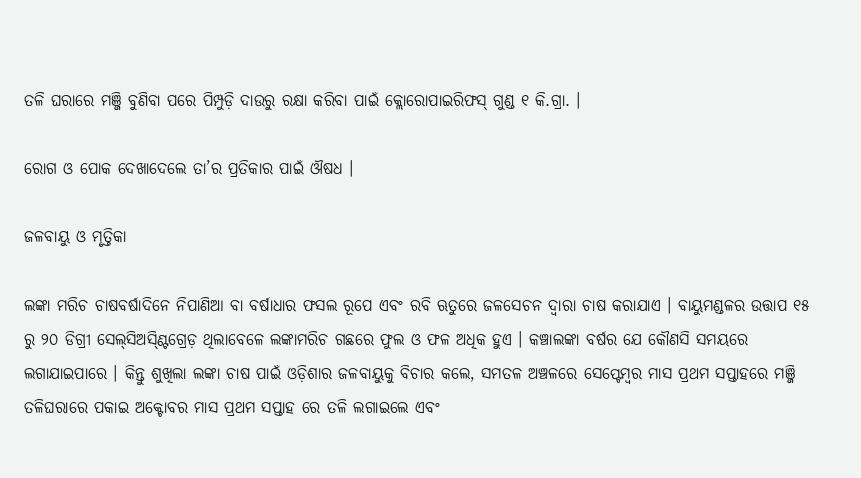ତଳି ଘରାରେ ମଞ୍ଜି ବୁଣିବା ପରେ ପିମ୍ପୁଡ଼ି ଦାଉରୁ ରକ୍ଷା କରିବା ପାଇଁ କ୍ଲୋରୋପାଇରିଫସ୍ ଗୁଣ୍ଡ ୧ କି.ଗ୍ରା. ।

ରୋଗ ଓ ପୋକ ଦେଖାଦେଲେ ତା’ର ପ୍ରତିକାର ପାଇଁ ଔଷଧ ।

ଜଳବାୟୁ ଓ ମୃତ୍ତିକା

ଲଙ୍କା ମରିଚ ଚାଷବର୍ଷାଦିନେ ନିପାଣିଆ ବା ବର୍ଷାଧାର ଫସଲ ରୂପେ ଏବଂ ରବି ଋତୁରେ ଜଳସେଚନ ଦ୍ଵାରା ଚାଷ କରାଯାଏ । ବାୟୁମଣ୍ଡଳର ଉତ୍ତାପ ୧୫ ରୁ ୨୦ ଡିଗ୍ରୀ ସେଲ୍‌ସିଅସ୍ଣ୍ଟିଗ୍ରେଡ଼ ଥିଲାବେଳେ ଲଙ୍କାମରିଚ ଗଛରେ ଫୁଲ ଓ ଫଳ ଅଧିକ ହୁଏ । କଞ୍ଚାଲଙ୍କା ବର୍ଷର ଯେ କୌଣସି ସମୟରେ ଲଗାଯାଇପାରେ । କିନ୍ତୁ ଶୁଖିଲା ଲଙ୍କା ଚାଷ ପାଇଁ ଓଡ଼ିଶାର ଜଳବାୟୁକୁ ବିଚାର କଲେ, ସମତଳ ଅଞ୍ଚଳରେ ସେପ୍ଟେମ୍ବର ମାସ ପ୍ରଥମ ସପ୍ତାହରେ ମଞ୍ଜି ତଳିଘରାରେ ପକାଇ ଅକ୍ଟୋବର ମାସ ପ୍ରଥମ ସପ୍ତାହ ରେ ତଳି ଲଗାଇଲେ ଏବଂ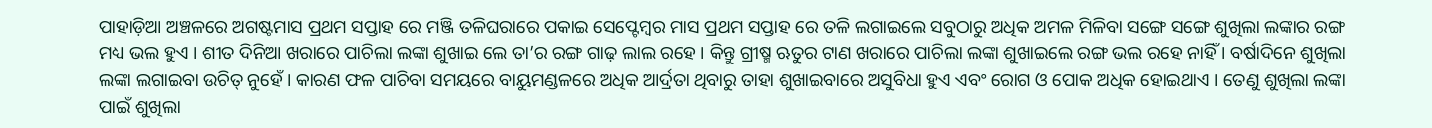ପାହାଡ଼ିଆ ଅଞ୍ଚଳରେ ଅଗଷ୍ଟମାସ ପ୍ରଥମ ସପ୍ତାହ ରେ ମଞ୍ଜି ତଳିଘରାରେ ପକାଇ ସେପ୍ଟେମ୍ବର ମାସ ପ୍ରଥମ ସପ୍ତାହ ରେ ତଳି ଲଗାଇଲେ ସବୁଠାରୁ ଅଧିକ ଅମଳ ମିଳିବା ସଙ୍ଗେ ସଙ୍ଗେ ଶୁଖିଲା ଲଙ୍କାର ରଙ୍ଗ ମଧ୍ୟ ଭଲ ହୁଏ । ଶୀତ ଦିନିଆ ଖରାରେ ପାଚିଲା ଲଙ୍କା ଶୁଖାଇ ଲେ ତା’ର ରଙ୍ଗ ଗାଢ଼ ଲାଲ ରହେ । କିନ୍ତୁ ଗ୍ରୀଷ୍ମ ଋତୁର ଟାଣ ଖରାରେ ପାଚିଲା ଲଙ୍କା ଶୁଖାଇଲେ ରଙ୍ଗ ଭଲ ରହେ ନାହିଁ । ବର୍ଷାଦିନେ ଶୁଖିଲା ଲଙ୍କା ଲଗାଇବା ଉଚିତ୍ ନୁହେଁ । କାରଣ ଫଳ ପାଚିବା ସମୟରେ ବାୟୁମଣ୍ଡଳରେ ଅଧିକ ଆର୍ଦ୍ରତା ଥିବାରୁ ତାହା ଶୁଖାଇବାରେ ଅସୁବିଧା ହୁଏ ଏବଂ ରୋଗ ଓ ପୋକ ଅଧିକ ହୋଇଥାଏ । ତେଣୁ ଶୁଖିଲା ଲଙ୍କା ପାଇଁ ଶୁଖିଲା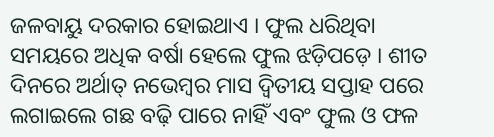ଜଳବାୟୁ ଦରକାର ହୋଇଥାଏ । ଫୁଲ ଧରିଥିବା ସମୟରେ ଅଧିକ ବର୍ଷା ହେଲେ ଫୁଲ ଝଡ଼ିପଡ଼େ । ଶୀତ ଦିନରେ ଅର୍ଥାତ୍ ନଭେମ୍ବର ମାସ ଦ୍ଵିତୀୟ ସପ୍ତାହ ପରେ ଲଗାଇଲେ ଗଛ ବଢ଼ି ପାରେ ନାହିଁ ଏବଂ ଫୁଲ ଓ ଫଳ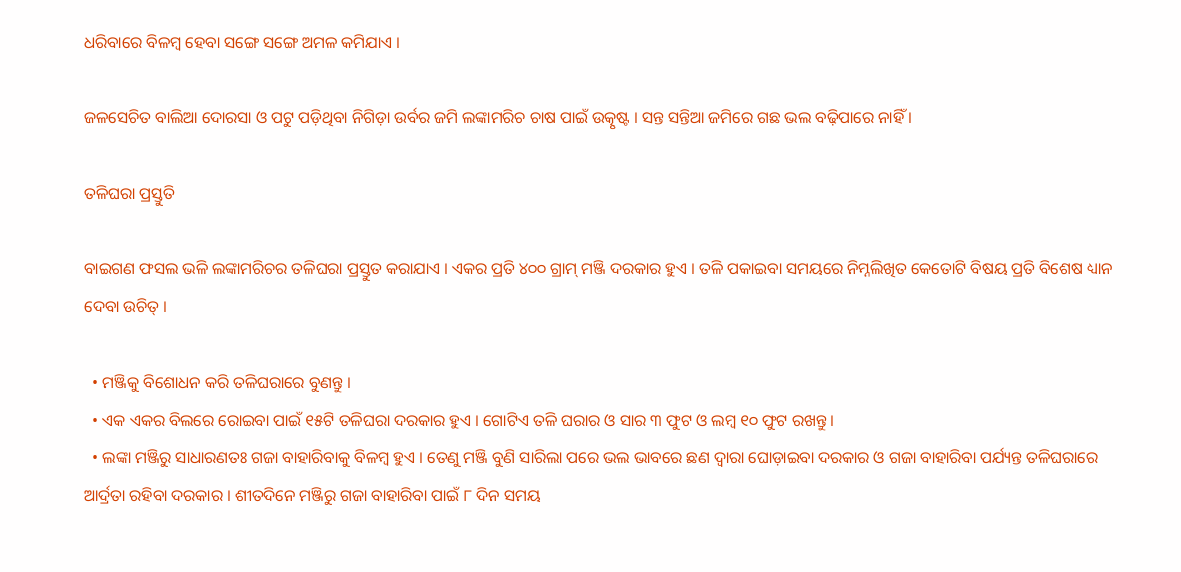ଧରିବାରେ ବିଳମ୍ବ ହେବା ସଙ୍ଗେ ସଙ୍ଗେ ଅମଳ କମିଯାଏ ।

ଜଳସେଚିତ ବାଲିଆ ଦୋରସା ଓ ପଟୁ ପଡ଼ିଥିବା ନିଗିଡ଼ା ଉର୍ବର ଜମି ଲଙ୍କାମରିଚ ଚାଷ ପାଇଁ ଉତ୍କୃଷ୍ଟ । ସନ୍ତ ସନ୍ତିଆ ଜମିରେ ଗଛ ଭଲ ବଢ଼ିପାରେ ନାହିଁ ।

ତଳିଘରା ପ୍ରସ୍ତୁତି

ବାଇଗଣ ଫସଲ ଭଳି ଲଙ୍କାମରିଚର ତଳିଘରା ପ୍ରସ୍ତୁତ କରାଯାଏ । ଏକର ପ୍ରତି ୪୦୦ ଗ୍ରାମ୍ ମଞ୍ଜି ଦରକାର ହୁଏ । ତଳି ପକାଇବା ସମୟରେ ନିମ୍ନଲିଖିତ କେତୋଟି ବିଷୟ ପ୍ରତି ବିଶେଷ ଧ୍ୟାନ ଦେବା ଉଚିତ୍ ।

  • ମଞ୍ଜିକୁ ବିଶୋଧନ କରି ତଳିଘରାରେ ବୁଣନ୍ତୁ ।
  • ଏକ ଏକର ବିଲରେ ରୋଇବା ପାଇଁ ୧୫ଟି ତଳିଘରା ଦରକାର ହୁଏ । ଗୋଟିଏ ତଳି ଘରାର ଓ ସାର ୩ ଫୁଟ ଓ ଲମ୍ବ ୧୦ ଫୁଟ ରଖନ୍ତୁ ।
  • ଲଙ୍କା ମଞ୍ଜିରୁ ସାଧାରଣତଃ ଗଜା ବାହାରିବାକୁ ବିଳମ୍ବ ହୁଏ । ତେଣୁ ମଞ୍ଜି ବୁଣି ସାରିଲା ପରେ ଭଲ ଭାବରେ ଛଣ ଦ୍ଵାରା ଘୋଡ଼ାଇବା ଦରକାର ଓ ଗଜା ବାହାରିବା ପର୍ଯ୍ୟନ୍ତ ତଳିଘରାରେ ଆର୍ଦ୍ରତା ରହିବା ଦରକାର । ଶୀତଦିନେ ମଞ୍ଜିରୁ ଗଜା ବାହାରିବା ପାଇଁ ୮ ଦିନ ସମୟ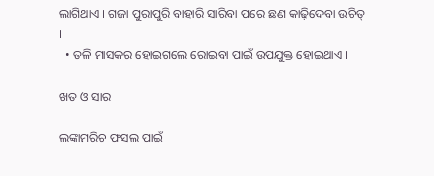ଲାଗିଥାଏ । ଗଜା ପୁରାପୁରି ବାହାରି ସାରିବା ପରେ ଛଣ କାଢ଼ିଦେବା ଉଚିତ୍ ।
  • ତଳି ମାସକର ହୋଇଗଲେ ରୋଇବା ପାଇଁ ଉପଯୁକ୍ତ ହୋଇଥାଏ ।

ଖତ ଓ ସାର

ଲଙ୍କାମରିଚ ଫସଲ ପାଇଁ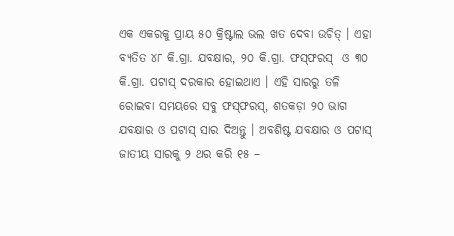ଏକ ଏକରକୁ ପ୍ରାୟ ୫୦ କ୍ରିଷ୍ଟାଲ ଭଲ ଖତ ଦେବା ଉଚିତ୍ । ଏହା ବ୍ୟତିତ ୪୮ କି.ଗ୍ରା. ଯବକ୍ଷାର, ୨୦ କି.ଗ୍ରା. ଫସ୍‌ଫରସ୍  ଓ ୩୦ କି.ଗ୍ରା. ପଟାସ୍ ଦରକାର ହୋଇଥାଏ । ଏହି ସାରରୁ ତଳି ରୋଇବା ସମୟରେ ସବୁ ଫସ୍‌ଫରସ୍, ଶତକଡ଼ା ୨୦ ଭାଗ ଯବକ୍ଷାର ଓ ପଟାସ୍ ସାର ଦିଅନ୍ତୁ । ଅବଶିଷ୍ଟ ଯବକ୍ଷାର ଓ ପଟାସ୍ ଜାତୀୟ ସାରକୁ ୨ ଥର କରି ୧୫ –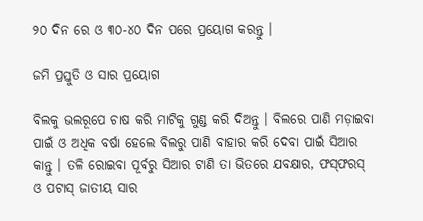୨୦ ଦିନ ରେ ଓ ୩୦-୪୦ ଦିନ ପରେ ପ୍ରୟୋଗ କରନ୍ତୁ ।

ଜମି ପ୍ରସ୍ତୁତି ଓ ସାର ପ୍ରୟୋଗ

ବିଲକୁ ଭଲରୂପେ ଚାଷ କରି ମାଟିକୁ ଗୁଣ୍ଡ କରି ଦିଅନ୍ତୁ । ବିଲରେ ପାଣି ମଡ଼ାଇବା ପାଇଁ ଓ ଅଧିକ ବର୍ଷା ହେଲେ ବିଲରୁ ପାଣି ବାହାର କରି ଦେବା ପାଇଁ ସିଆର କାନ୍ତୁ । ତଳି ରୋଇବା ପୂର୍ବରୁ ସିଆର ଟାଣି ତା ଭିତରେ ଯବକ୍ଷାର, ଫସ୍‌ଫରସ୍ ଓ ପଟାସ୍ ଜାତୀୟ ସାର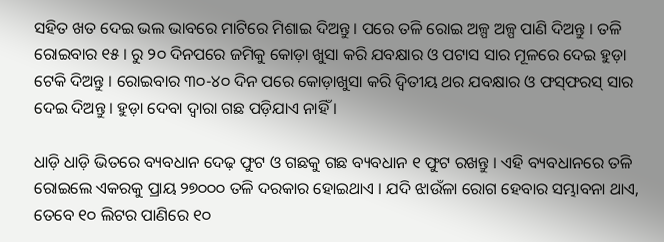ସହିତ ଖତ ଦେଇ ଭଲ ଭାବରେ ମାଟିରେ ମିଶାଇ ଦିଅନ୍ତୁ । ପରେ ତଳି ରୋଇ ଅଳ୍ପ ଅଳ୍ପ ପାଣି ଦିଅନ୍ତୁ । ତଳି ରୋଇବାର ୧୫ । ରୁ ୨୦ ଦିନପରେ ଜମିକୁ କୋଡ଼ା ଖୁସା କରି ଯବକ୍ଷାର ଓ ପଟାସ ସାର ମୂଳରେ ଦେଇ ହୁଡ଼ା ଟେକି ଦିଅନ୍ତୁ । ରୋଇବାର ୩୦-୪୦ ଦିନ ପରେ କୋଡ଼ାଖୁସା କରି ଦ୍ଵିତୀୟ ଥର ଯବକ୍ଷାର ଓ ଫସ୍‌ଫରସ୍ ସାର ଦେଇ ଦିଅନ୍ତୁ । ହୁଡ଼ା ଦେବା ଦ୍ଵାରା ଗଛ ପଡ଼ିଯାଏ ନାହିଁ ।

ଧାଡ଼ି ଧାଡ଼ି ଭିତରେ ବ୍ୟବଧାନ ଦେଢ଼ ଫୁଟ ଓ ଗଛକୁ ଗଛ ବ୍ୟବଧାନ ୧ ଫୁଟ ରଖନ୍ତୁ । ଏହି ବ୍ୟବଧାନରେ ତଳି ରୋଇଲେ ଏକରକୁ ପ୍ରାୟ ୨୭୦୦୦ ତଳି ଦରକାର ହୋଇଥାଏ । ଯଦି ଝାଉଁଳା ରୋଗ ହେବାର ସମ୍ଭାବନା ଥାଏ, ତେବେ ୧୦ ଲିଟର ପାଣିରେ ୧୦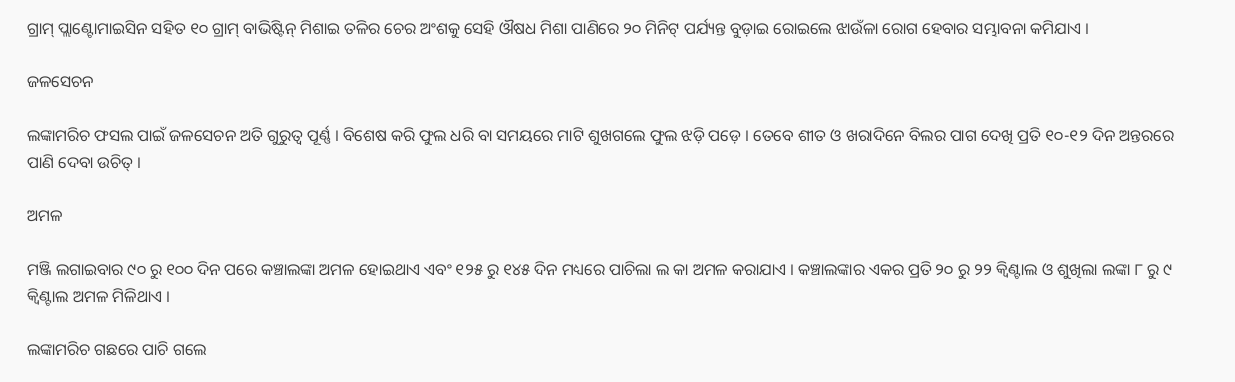ଗ୍ରାମ୍ ପ୍ଲାଣ୍ଟୋମାଇସିନ ସହିତ ୧୦ ଗ୍ରାମ୍ ବାଭିଷ୍ଟିନ୍ ମିଶାଇ ତଳିର ଚେର ଅଂଶକୁ ସେହି ଔଷଧ ମିଶା ପାଣିରେ ୨୦ ମିନିଟ୍ ପର୍ଯ୍ୟନ୍ତ ବୁଡ଼ାଇ ରୋଇଲେ ଝାଉଁଳା ରୋଗ ହେବାର ସମ୍ଭାବନା କମିଯାଏ ।

ଜଳସେଚନ

ଲଙ୍କାମରିଚ ଫସଲ ପାଇଁ ଜଳସେଚନ ଅତି ଗୁରୁତ୍ଵ ପୂର୍ଣ୍ଣ । ବିଶେଷ କରି ଫୁଲ ଧରି ବା ସମୟରେ ମାଟି ଶୁଖଗଲେ ଫୁଲ ଝଡ଼ି ପଡ଼େ । ତେବେ ଶୀତ ଓ ଖରାଦିନେ ବିଲର ପାଗ ଦେଖି ପ୍ରତି ୧୦-୧୨ ଦିନ ଅନ୍ତରରେ ପାଣି ଦେବା ଉଚିତ୍ ।

ଅମଳ

ମଞ୍ଜି ଲଗାଇବାର ୯୦ ରୁ ୧୦୦ ଦିନ ପରେ କଞ୍ଚାଲଙ୍କା ଅମଳ ହୋଇଥାଏ ଏବଂ ୧୨୫ ରୁ ୧୪୫ ଦିନ ମଧ୍ୟରେ ପାଚିଲା ଲ କା ଅମଳ କରାଯାଏ । କଞ୍ଚାଲଙ୍କାର ଏକର ପ୍ରତି ୨୦ ରୁ ୨୨ କ୍ଵିଣ୍ଟାଲ ଓ ଶୁଖିଲା ଲଙ୍କା ୮ ରୁ ୯ କ୍ଵିଣ୍ଟାଲ ଅମଳ ମିଳିଥାଏ ।

ଲଙ୍କାମରିଚ ଗଛରେ ପାଚି ଗଲେ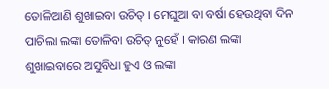ତୋଳିଆଣି ଶୁଖାଇବା ଉଚିତ୍ । ମେଘୁଆ ବା ବର୍ଷା ହେଉଥିବା ଦିନ ପାଚିଲା ଲଙ୍କା ତୋଳିବା ଉଚିତ୍ ନୁହେଁ । କାରଣ ଲଙ୍କା ଶୁଖାଇବାରେ ଅସୁବିଧା ହୁଏ ଓ ଲଙ୍କା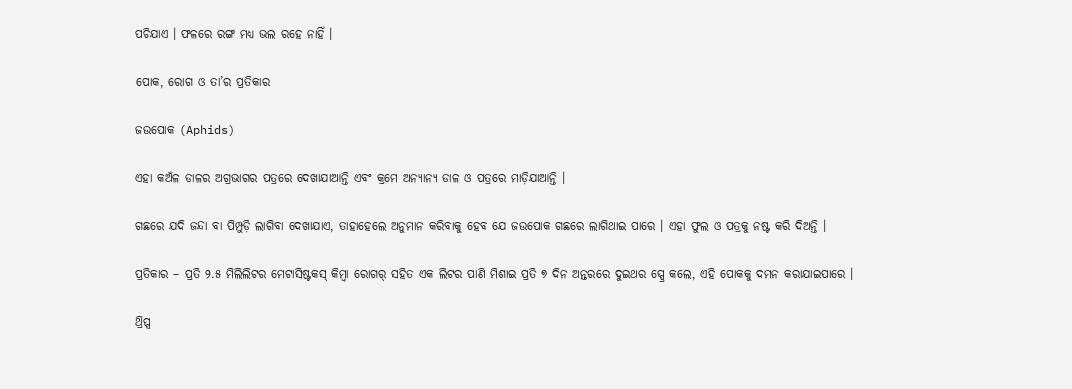ପଚିଯାଏ । ଫଳରେ ରଙ୍ଗ ମଧ୍ୟ ଭଲ ରହେ ନାହିଁ ।

ପୋକ, ରୋଗ ଓ ତା’ର ପ୍ରତିକାର

ଜଉପୋକ (Aphids)

ଏହା କଅଁଳ ଡାଳର ଅଗ୍ରଭାଗର ପତ୍ରରେ ଦେଖାଯାଆନ୍ତି ଏବଂ କ୍ରମେ ଅନ୍ୟାନ୍ୟ ଡାଳ ଓ ପତ୍ରରେ ମାଡ଼ିଯାଆନ୍ତି ।

ଗଛରେ ଯଦି ଜନ୍ଦା ବା ପିମ୍ପୁଡ଼ି ଲାଗିବା ଦେଖାଯାଏ, ତାହାହେଲେ ଅନୁମାନ କରିବାକୁ ହେବ ଯେ ଜଉପୋକ ଗଛରେ ଲାଗିଥାଇ ପାରେ । ଏହା ଫୁଲ ଓ ପତ୍ରକୁ ନଷ୍ଟ କରି ଦିଅନ୍ତି ।

ପ୍ରତିକାର – ପ୍ରତି ୨.୫ ମିଲିଲିଟର ମେଟାସିଷ୍ଟକସ୍ କିମ୍ବା ରୋଗର୍ ସହିତ ଏକ ଲିଟର ପାଣି ମିଶାଇ ପ୍ରତି ୭ ଦିନ ଅନ୍ତରରେ ଦୁଇଥର ସ୍ପ୍ରେ କଲେ, ଏହି ପୋକକୁ ଦମନ କରାଯାଇପାରେ ।

ଥ୍ରିପ୍ସ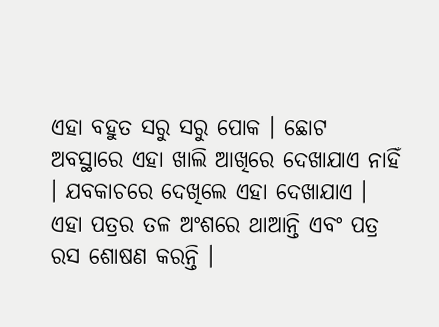ଏହା ବହୁତ ସରୁ ସରୁ ପୋକ । ଛୋଟ ଅବସ୍ଥାରେ ଏହା ଖାଲି ଆଖିରେ ଦେଖାଯାଏ ନାହିଁ । ଯବକାଚରେ ଦେଖିଲେ ଏହା ଦେଖାଯାଏ । ଏହା ପତ୍ରର ତଳ ଅଂଶରେ ଥାଆନ୍ତି ଏବଂ ପତ୍ର ରସ ଶୋଷଣ କରନ୍ତି ।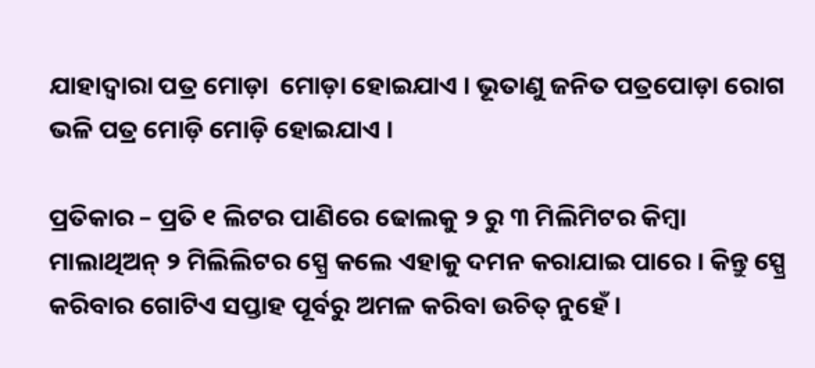ଯାହାଦ୍ଵାରା ପତ୍ର ମୋଡ଼ା  ମୋଡ଼ା ହୋଇଯାଏ । ଭୂତାଣୁ ଜନିତ ପତ୍ରପୋଡ଼ା ରୋଗ ଭଳି ପତ୍ର ମୋଡ଼ି ମୋଡ଼ି ହୋଇଯାଏ ।

ପ୍ରତିକାର – ପ୍ରତି ୧ ଲିଟର ପାଣିରେ ଢୋଲକୁ ୨ ରୁ ୩ ମିଲିମିଟର କିମ୍ବା ମାଲାଥିଅନ୍ ୨ ମିଲିଲିଟର ସ୍ପ୍ରେ କଲେ ଏହାକୁ ଦମନ କରାଯାଇ ପାରେ । କିନ୍ତୁ ସ୍ପ୍ରେ କରିବାର ଗୋଟିଏ ସପ୍ତାହ ପୂର୍ବରୁ ଅମଳ କରିବା ଉଚିତ୍ ନୁହେଁ ।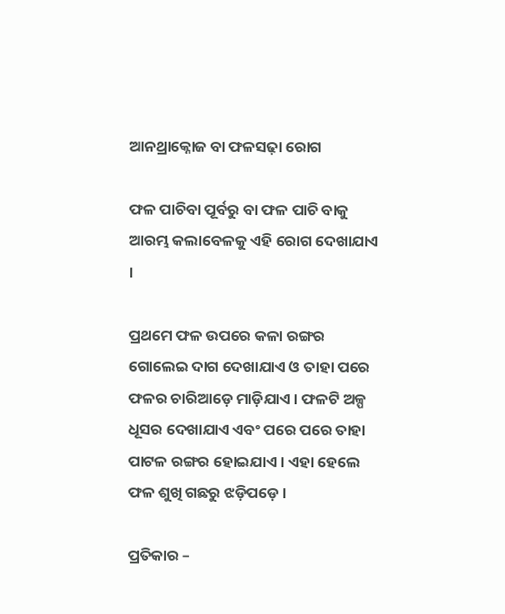ଆନଥ୍ରାକ୍ନୋଜ ବା ଫଳସଢ଼ା ରୋଗ

ଫଳ ପାଚିବା ପୂର୍ବରୁ ବା ଫଳ ପାଚି ବାକୁ ଆରମ୍ଭ କଲାବେଳକୁ ଏହି ରୋଗ ଦେଖାଯାଏ ।

ପ୍ରଥମେ ଫଳ ଉପରେ କଳା ରଙ୍ଗର ଗୋଲେଇ ଦାଗ ଦେଖାଯାଏ ଓ ତାହା ପରେ ଫଳର ଚାରିଆଡ଼େ ମାଡ଼ିଯାଏ । ଫଳଟି ଅଳ୍ପ ଧୂସର ଦେଖାଯାଏ ଏବଂ ପରେ ପରେ ତାହା ପାଟଳ ରଙ୍ଗର ହୋଇଯାଏ । ଏହା ହେଲେ ଫଳ ଶୁଖି ଗଛରୁ ଝଡ଼ିପଡ଼େ ।

ପ୍ରତିକାର –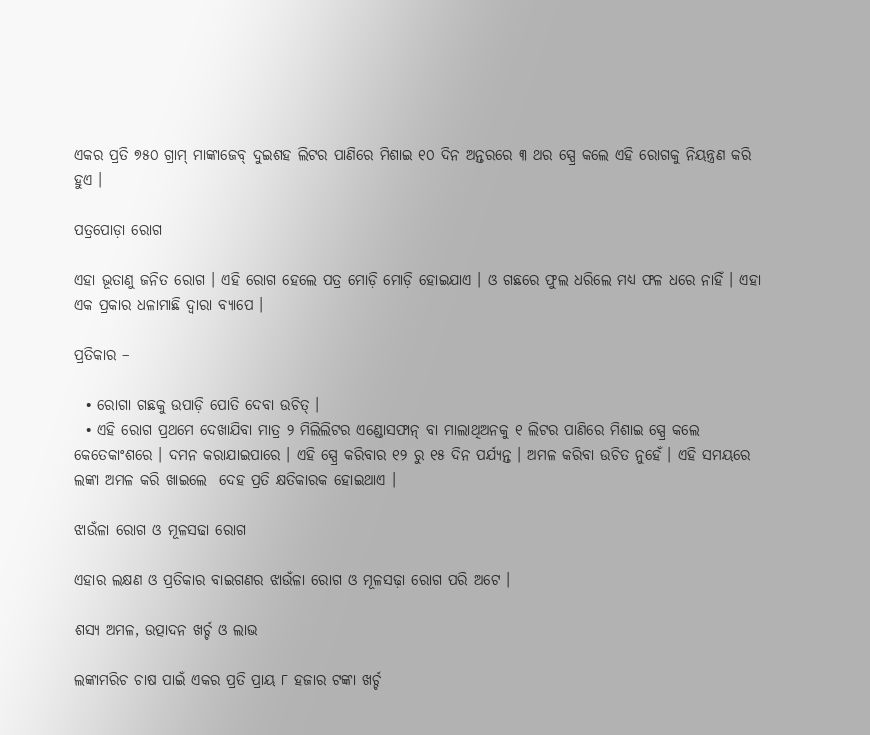ଏକର ପ୍ରତି ୭୫୦ ଗ୍ରାମ୍ ମାଙ୍କାଜେବ୍ ଦୁଇଶହ ଲିଟର ପାଣିରେ ମିଶାଇ ୧୦ ଦିନ ଅନ୍ତରରେ ୩ ଥର ସ୍ପ୍ରେ କଲେ ଏହି ରୋଗକୁ ନିୟନ୍ତ୍ରଣ କରି ହୁଏ ।

ପତ୍ରପୋଡ଼ା ରୋଗ

ଏହା ଭୂତାଣୁ ଜନିତ ରୋଗ । ଏହି ରୋଗ ହେଲେ ପତ୍ର ମୋଡ଼ି ମୋଡ଼ି ହୋଇଯାଏ । ଓ ଗଛରେ ଫୁଲ ଧରିଲେ ମଧ୍ୟ ଫଳ ଧରେ ନାହିଁ । ଏହା ଏକ ପ୍ରକାର ଧଳାମାଛି ଦ୍ଵାରା ବ୍ୟାପେ ।

ପ୍ରତିକାର –

  • ରୋଗା ଗଛକୁ ଉପାଡ଼ି ପୋତି ଦେବା ଉଚିତ୍ ।
  • ଏହି ରୋଗ ପ୍ରଥମେ ଦେଖାଯିବା ମାତ୍ର ୨ ମିଲିଲିଟର ଏଣ୍ଡୋସଫାନ୍ ବା ମାଲାଥିଅନକୁ ୧ ଲିଟର ପାଣିରେ ମିଶାଇ ସ୍ପ୍ରେ କଲେ କେତେକାଂଶରେ । ଦମନ କରାଯାଇପାରେ । ଏହି ସ୍ପ୍ରେ କରିବାର ୧୨ ରୁ ୧୫ ଦିନ ପର୍ଯ୍ୟନ୍ତ । ଅମଳ କରିବା ଉଚିତ ନୁହେଁ । ଏହି ସମୟରେ ଲଙ୍କା ଅମଳ କରି ଖାଇଲେ  ଦେହ ପ୍ରତି କ୍ଷତିକାରକ ହୋଇଥାଏ ।

ଝାଉଁଳା ରୋଗ ଓ ମୂଳସଢା ରୋଗ

ଏହାର ଲକ୍ଷଣ ଓ ପ୍ରତିକାର ବାଇଗଣର ଝାଉଁଳା ରୋଗ ଓ ମୂଳସଢ଼ା ରୋଗ ପରି ଅଟେ ।

ଶସ୍ୟ ଅମଳ, ଉତ୍ପାଦନ ଖର୍ଚ୍ଚ ଓ ଲାଭ

ଲଙ୍କାମରିଚ ଚାଷ ପାଇଁ ଏକର ପ୍ରତି ପ୍ରାୟ ୮ ହଜାର ଟଙ୍କା ଖର୍ଚ୍ଚ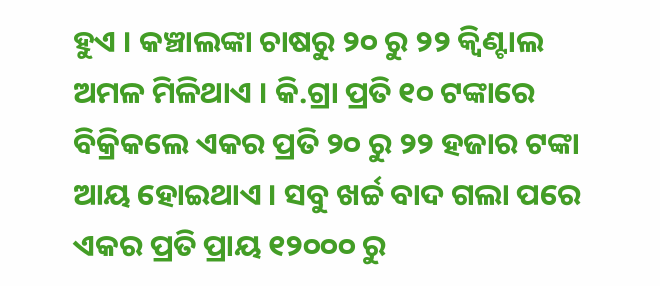ହୁଏ । କଞ୍ଚାଲଙ୍କା ଚାଷରୁ ୨୦ ରୁ ୨୨ କ୍ଵିଣ୍ଟାଲ ଅମଳ ମିଳିଥାଏ । କି.ଗ୍ରା ପ୍ରତି ୧୦ ଟଙ୍କାରେ ବିକ୍ରିକଲେ ଏକର ପ୍ରତି ୨୦ ରୁ ୨୨ ହଜାର ଟଙ୍କା ଆୟ ହୋଇଥାଏ । ସବୁ ଖର୍ଚ୍ଚ ବାଦ ଗଲା ପରେ ଏକର ପ୍ରତି ପ୍ରାୟ ୧୨୦୦୦ ରୁ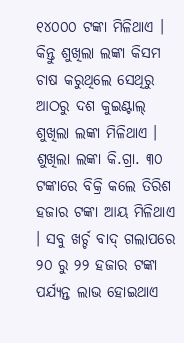୧୪୦୦୦ ଟଙ୍କା ମିଳିଥାଏ । କିନ୍ତୁ ଶୁଖିଲା ଲଙ୍କା କିସମ ଚାଷ କରୁଥିଲେ ସେଥିରୁ ଆଠରୁ ଦଶ କୁଇଣ୍ଟାଲ୍ ଶୁଖିଲା ଲଙ୍କା ମିଳିଥାଏ । ଶୁଖିଲା ଲଙ୍କା କି.ଗ୍ରା. ୩୦ ଟଙ୍କାରେ ବିକ୍ରି କଲେ ତିରିଶ ହଜାର ଟଙ୍କା ଆୟ ମିଳିଥାଏ । ସବୁ ଖର୍ଚ୍ଚ ବାଦ୍ ଗଲାପରେ ୨୦ ରୁ ୨୨ ହଜାର ଟଙ୍କା ପର୍ଯ୍ୟନ୍ତ ଲାଭ ହୋଇଥାଏ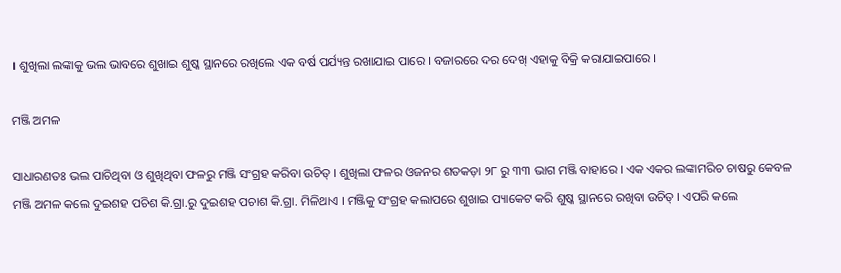। ଶୁଖିଲା ଲଙ୍କାକୁ ଭଲ ଭାବରେ ଶୁଖାଇ ଶୁଷ୍କ ସ୍ଥାନରେ ରଖିଲେ ଏକ ବର୍ଷ ପର୍ଯ୍ୟନ୍ତ ରଖାଯାଇ ପାରେ । ବଜାରରେ ଦର ଦେଖ୍ ଏହାକୁ ବିକ୍ରି କରାଯାଇପାରେ ।

ମଞ୍ଜି ଅମଳ

ସାଧାରଣତଃ ଭଲ ପାଚିଥିବା ଓ ଶୁଖିଥିବା ଫଳରୁ ମଞ୍ଜି ସଂଗ୍ରହ କରିବା ଉଚିତ୍ । ଶୁଖିଲା ଫଳର ଓଜନର ଶତକଡ଼ା ୨୮ ରୁ ୩୩ ଭାଗ ମଞ୍ଜି ବାହାରେ । ଏକ ଏକର ଲଙ୍କାମରିଚ ଚାଷରୁ କେବଳ ମଞ୍ଜି ଅମଳ କଲେ ଦୁଇଶହ ପଚିଶ କି.ଗ୍ରା.ରୁ ଦୁଇଶହ ପଚାଶ କି.ଗ୍ରା. ମିଳିଥାଏ । ମଞ୍ଜିକୁ ସଂଗ୍ରହ କଲାପରେ ଶୁଖାଇ ପ୍ୟାକେଟ କରି ଶୁଷ୍କ ସ୍ଥାନରେ ରଖିବା ଉଚିତ୍ । ଏପରି କଲେ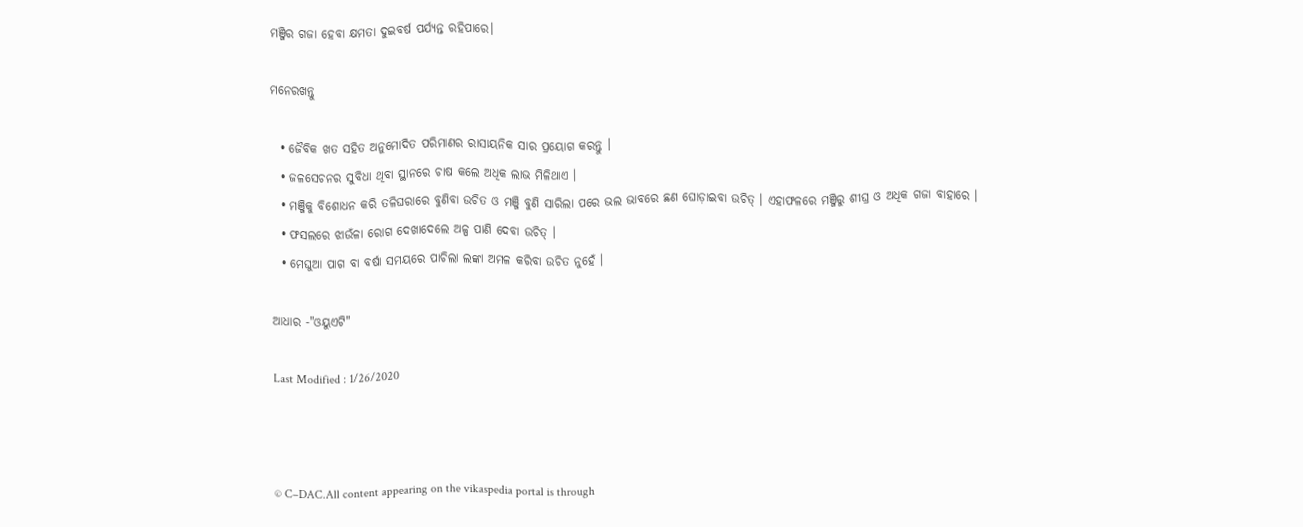ମଞ୍ଜିର ଗଜା ହେବା କ୍ଷମତା ଦୁଇବର୍ଷ ପର୍ଯ୍ୟନ୍ତ ରହିପାରେ।

ମନେରଖନ୍ତୁ

  • ଜୈବିକ ଖତ ସହିତ ଅନୁମୋଦିତ ପରିମାଣର ରାସାୟନିକ ସାର ପ୍ରୟୋଗ କରନ୍ତୁ ।
  • ଜଳସେଚନର ସୁବିଧା ଥିବା ସ୍ଥାନରେ ଚାଷ କଲେ ଅଧିକ ଲାଭ ମିଳିଥାଏ ।
  • ମଞ୍ଜିକୁ ବିଶୋଧନ କରି ତଳିଘରାରେ ବୁଣିବା ଉଚିତ ଓ ମଞ୍ଜି ବୁଣି ସାରିଲା ପରେ ଭଲ ଭାବରେ ଛଣ ଘୋଡ଼ାଇବା ଉଚିତ୍ । ଏହାଫଳରେ ମଞ୍ଜିରୁ ଶୀଘ୍ର ଓ ଅଧିକ ଗଜା ବାହାରେ ।
  • ଫସଲରେ ଝାଉଁଳା ରୋଗ ଦେଖାଦେଲେ ଅଳ୍ପ ପାଣି ଦେବା ଉଚିତ୍ ।
  • ମେଘୁଆ ପାଗ ବା ବର୍ଷା ସମୟରେ ପାଚିଲା ଲଙ୍କା ଅମଳ କରିବା ଉଚିତ ନୁହେଁ ।

ଆଧାର -"ଓୟୁଏଟି"

Last Modified : 1/26/2020



© C–DAC.All content appearing on the vikaspedia portal is through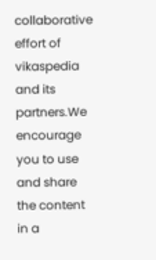collaborative effort of vikaspedia and its partners.We encourage you to use and share the content in a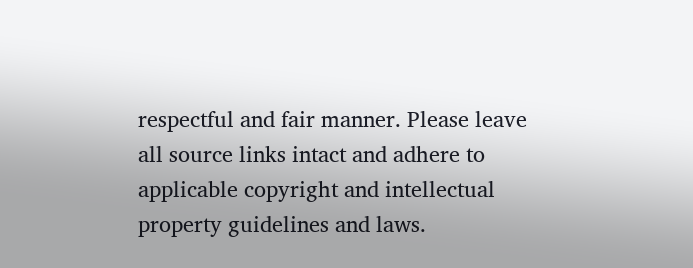respectful and fair manner. Please leave all source links intact and adhere to applicable copyright and intellectual property guidelines and laws.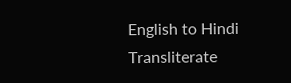English to Hindi Transliterate